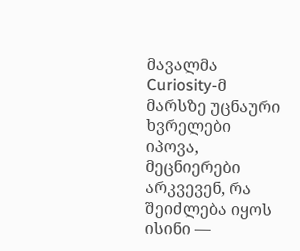მავალმა Curiosity-მ მარსზე უცნაური ხვრელები იპოვა, მეცნიერები არკვევენ, რა შეიძლება იყოს ისინი —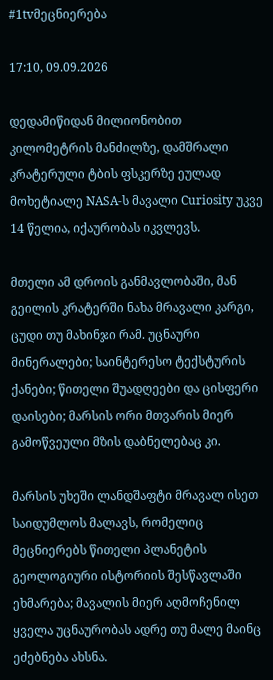#1tvმეცნიერება

17:10, 09.09.2026

დედამიწიდან მილიონობით კილომეტრის მანძილზე, დამშრალი კრატერული ტბის ფსკერზე ეულად მოხეტიალე NASA-ს მავალი Curiosity უკვე 14 წელია, იქაურობას იკვლევს.

მთელი ამ დროის განმავლობაში, მან გეილის კრატერში ნახა მრავალი კარგი, ცუდი თუ მახინჯი რამ. უცნაური მინერალები; საინტერესო ტექსტურის ქანები; წითელი შუადღეები და ცისფერი დაისები; მარსის ორი მთვარის მიერ გამოწვეული მზის დაბნელებაც კი.

მარსის უხეში ლანდშაფტი მრავალ ისეთ საიდუმლოს მალავს, რომელიც მეცნიერებს წითელი პლანეტის გეოლოგიური ისტორიის შესწავლაში ეხმარება; მავალის მიერ აღმოჩენილ ყველა უცნაურობას ადრე თუ მალე მაინც ეძებნება ახსნა.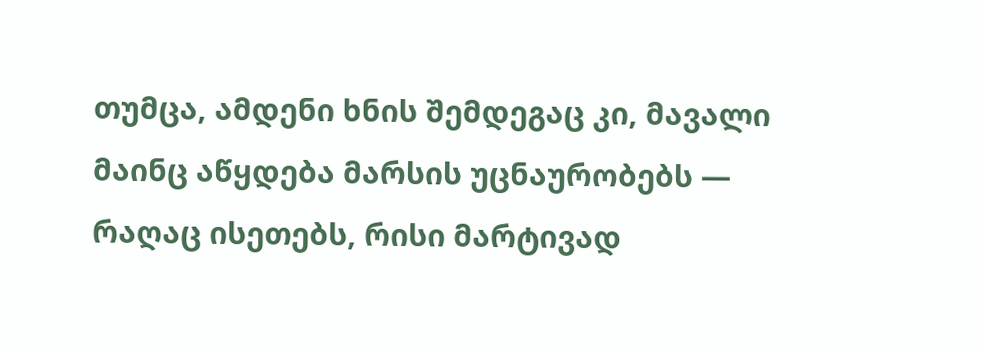თუმცა, ამდენი ხნის შემდეგაც კი, მავალი მაინც აწყდება მარსის უცნაურობებს — რაღაც ისეთებს, რისი მარტივად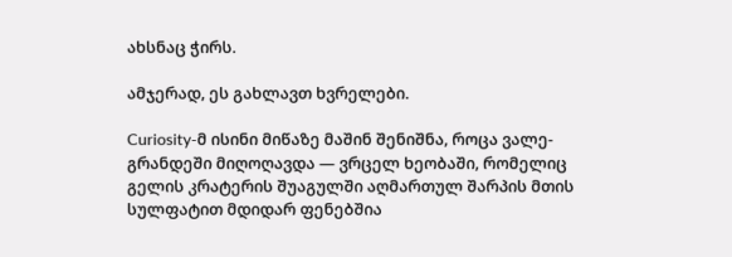ახსნაც ჭირს.

ამჯერად, ეს გახლავთ ხვრელები.

Curiosity-მ ისინი მიწაზე მაშინ შენიშნა, როცა ვალე-გრანდეში მიღოღავდა — ვრცელ ხეობაში, რომელიც გელის კრატერის შუაგულში აღმართულ შარპის მთის სულფატით მდიდარ ფენებშია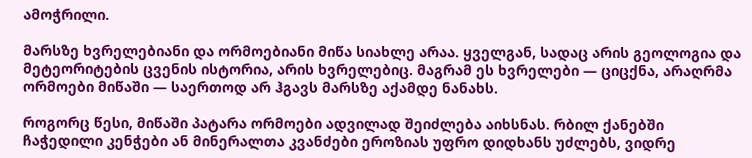ამოჭრილი.

მარსზე ხვრელებიანი და ორმოებიანი მიწა სიახლე არაა. ყველგან, სადაც არის გეოლოგია და მეტეორიტების ცვენის ისტორია, არის ხვრელებიც. მაგრამ ეს ხვრელები — ციცქნა, არაღრმა ორმოები მიწაში — საერთოდ არ ჰგავს მარსზე აქამდე ნანახს.

როგორც წესი, მიწაში პატარა ორმოები ადვილად შეიძლება აიხსნას. რბილ ქანებში ჩაჭედილი კენჭები ან მინერალთა კვანძები ეროზიას უფრო დიდხანს უძლებს, ვიდრე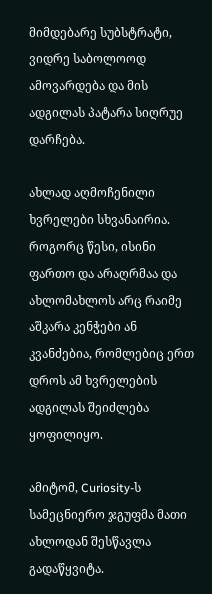მიმდებარე სუბსტრატი, ვიდრე საბოლოოდ ამოვარდება და მის ადგილას პატარა სიღრუე დარჩება.

ახლად აღმოჩენილი ხვრელები სხვანაირია. როგორც წესი, ისინი ფართო და არაღრმაა და ახლომახლოს არც რაიმე აშკარა კენჭები ან კვანძებია, რომლებიც ერთ დროს ამ ხვრელების ადგილას შეიძლება ყოფილიყო.

ამიტომ, Curiosity-ს სამეცნიერო ჯგუფმა მათი ახლოდან შესწავლა გადაწყვიტა.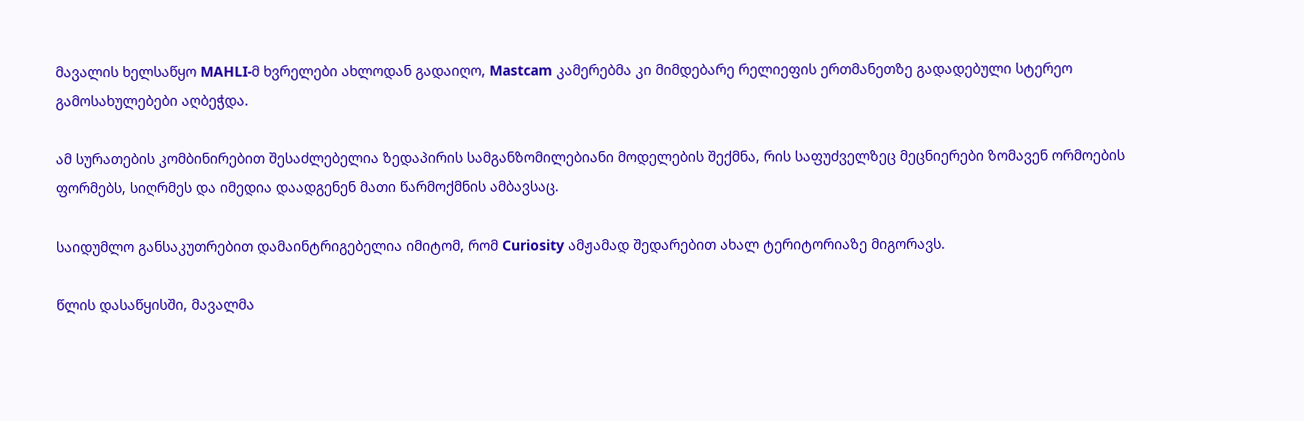მავალის ხელსაწყო MAHLI-მ ხვრელები ახლოდან გადაიღო, Mastcam კამერებმა კი მიმდებარე რელიეფის ერთმანეთზე გადადებული სტერეო გამოსახულებები აღბეჭდა.

ამ სურათების კომბინირებით შესაძლებელია ზედაპირის სამგანზომილებიანი მოდელების შექმნა, რის საფუძველზეც მეცნიერები ზომავენ ორმოების ფორმებს, სიღრმეს და იმედია დაადგენენ მათი წარმოქმნის ამბავსაც.

საიდუმლო განსაკუთრებით დამაინტრიგებელია იმიტომ, რომ Curiosity ამჟამად შედარებით ახალ ტერიტორიაზე მიგორავს.

წლის დასაწყისში, მავალმა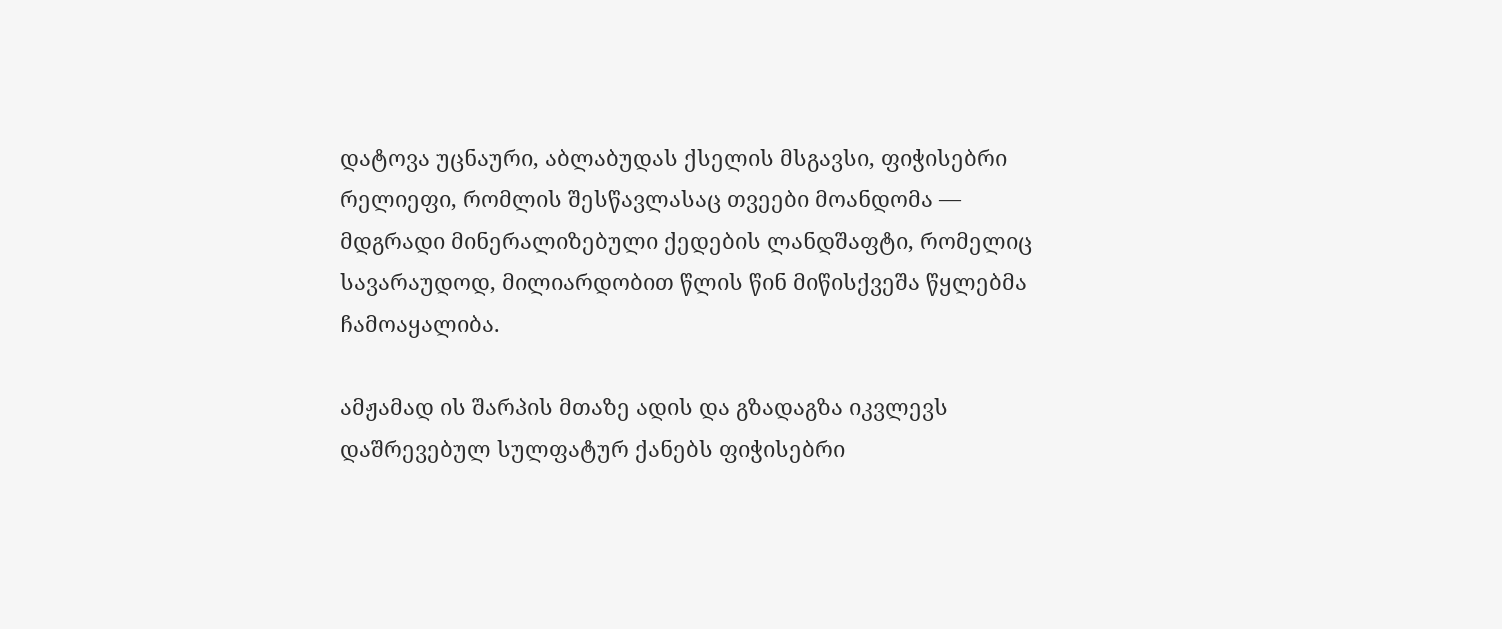დატოვა უცნაური, აბლაბუდას ქსელის მსგავსი, ფიჭისებრი რელიეფი, რომლის შესწავლასაც თვეები მოანდომა — მდგრადი მინერალიზებული ქედების ლანდშაფტი, რომელიც სავარაუდოდ, მილიარდობით წლის წინ მიწისქვეშა წყლებმა ჩამოაყალიბა.

ამჟამად ის შარპის მთაზე ადის და გზადაგზა იკვლევს დაშრევებულ სულფატურ ქანებს ფიჭისებრი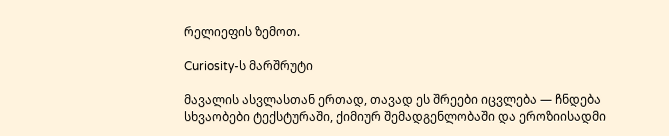რელიეფის ზემოთ.

Curiosity-ს მარშრუტი

მავალის ასვლასთან ერთად, თავად ეს შრეები იცვლება — ჩნდება სხვაობები ტექსტურაში, ქიმიურ შემადგენლობაში და ეროზიისადმი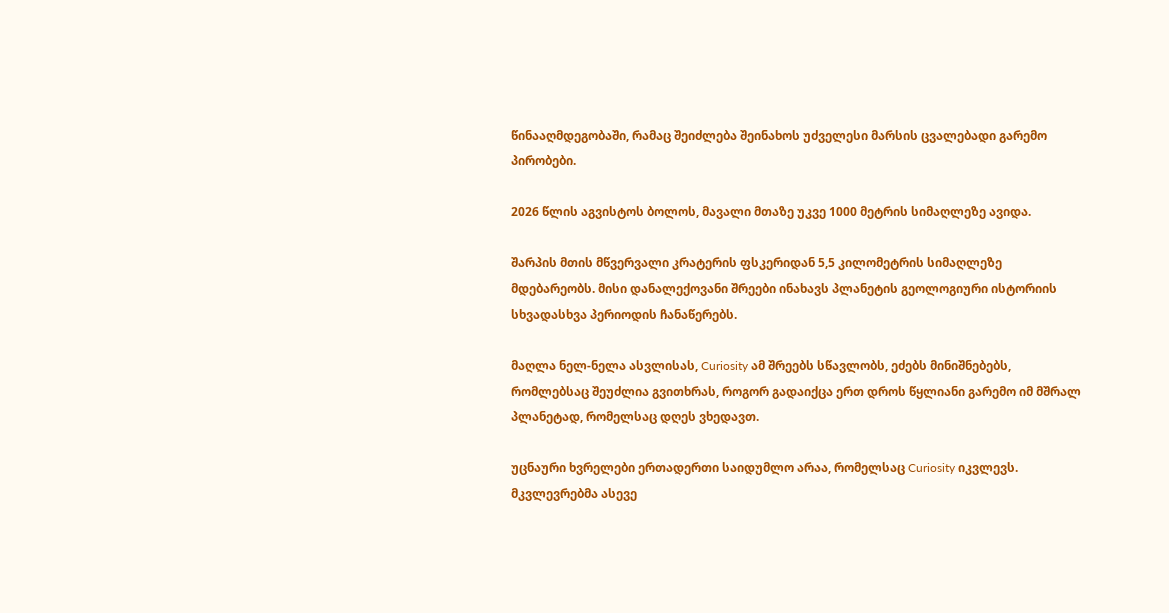წინააღმდეგობაში, რამაც შეიძლება შეინახოს უძველესი მარსის ცვალებადი გარემო პირობები.

2026 წლის აგვისტოს ბოლოს, მავალი მთაზე უკვე 1000 მეტრის სიმაღლეზე ავიდა.

შარპის მთის მწვერვალი კრატერის ფსკერიდან 5,5 კილომეტრის სიმაღლეზე მდებარეობს. მისი დანალექოვანი შრეები ინახავს პლანეტის გეოლოგიური ისტორიის სხვადასხვა პერიოდის ჩანაწერებს.

მაღლა ნელ-ნელა ასვლისას, Curiosity ამ შრეებს სწავლობს, ეძებს მინიშნებებს, რომლებსაც შეუძლია გვითხრას, როგორ გადაიქცა ერთ დროს წყლიანი გარემო იმ მშრალ პლანეტად, რომელსაც დღეს ვხედავთ.

უცნაური ხვრელები ერთადერთი საიდუმლო არაა, რომელსაც Curiosity იკვლევს. მკვლევრებმა ასევე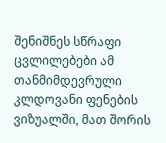შენიშნეს სწრაფი ცვლილებები ამ თანმიმდევრული კლდოვანი ფენების ვიზუალში, მათ შორის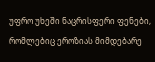უფრო უხეში ნაცრისფერი ფენები, რომლებიც ეროზიას მიმდებარე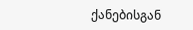ქანებისგან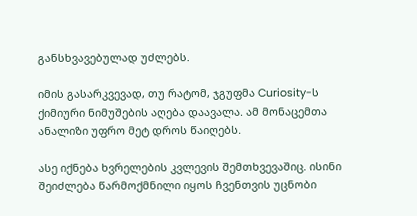განსხვავებულად უძლებს.

იმის გასარკვევად, თუ რატომ, ჯგუფმა Curiosity-ს ქიმიური ნიმუშების აღება დაავალა. ამ მონაცემთა ანალიზი უფრო მეტ დროს წაიღებს.

ასე იქნება ხვრელების კვლევის შემთხვევაშიც. ისინი შეიძლება წარმოქმნილი იყოს ჩვენთვის უცნობი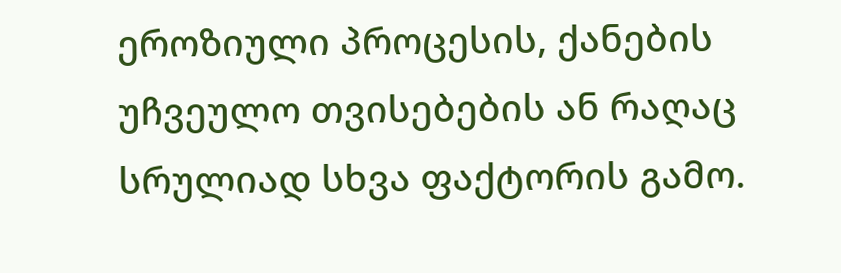ეროზიული პროცესის, ქანების უჩვეულო თვისებების ან რაღაც სრულიად სხვა ფაქტორის გამო.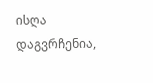ისღა დაგვრჩენია,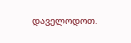დაველოდოთ.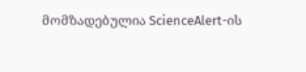მომზადებულია ScienceAlert-ის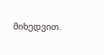მიხედვით.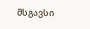მსგავსი